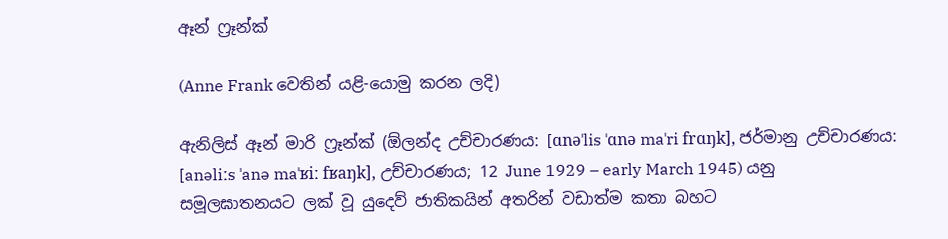ඈන් ෆ්‍රෑන්ක්

(Anne Frank වෙතින් යළි-යොමු කරන ලදි)

ඇනිලිස් ඈන් මාරි ෆ්‍රෑන්ක් (ඕලන්ද උච්චාරණය: [ɑnəˈlis ˈɑnə maˈri frɑŋk], ජර්මානු උච්චාරණය: [anəliːs ˈanə maˈʁiː fʁaŋk], උච්චාරණය; 12 June 1929 – early March 1945) යනු සමූලඝාතනයට ලක් වූ යුදෙව් ජාතිකයින් අතරින් වඩාත්ම කතා බහට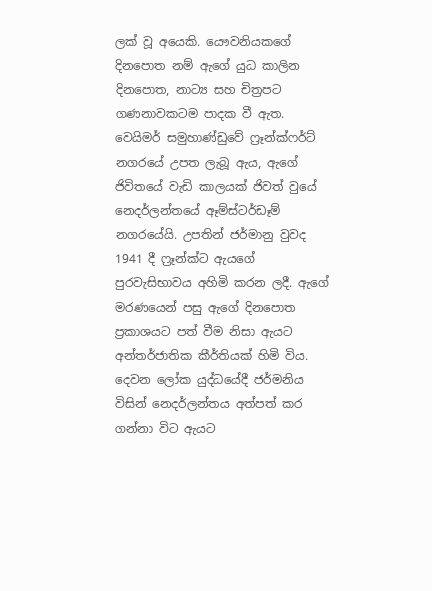ලක් වූ අයෙකි. යෞවනියකගේ දිනපොත නම් ඇගේ යුධ කාලින දිනපොත, නාට්‍ය සහ චිත්‍රපට ගණනාවකටම පාදක වී ඇත. වෙයිමර් සමුහාණ්ඩුවේ ෆ්‍රෑන්ක්ෆර්ට් නගරයේ උපත ලැබූ ඇය, ඇගේ ජිවිතයේ වැඩි කාලයක් ජිවත් වුයේ නෙදර්ලන්තයේ ඈම්ස්ටර්ඩෑම් නගරයේයි. උපතින් ජර්මානු වුවද 1941 දී ෆ්‍රෑන්ක්ට ඇයගේ පුරවැසිභාවය අහිමි කරන ලදී. ඇගේ මරණයෙන් පසු ඇගේ දිනපොත ප්‍රකාශයට පත් වීම නිසා ඇයට අන්තර්ජාතික කීර්තියක් හිමි විය. දෙවන ලෝක යුද්ධයේදී ජර්මනිය විසින් නෙදර්ලන්තය අත්පත් කර ගන්නා විට ඇයට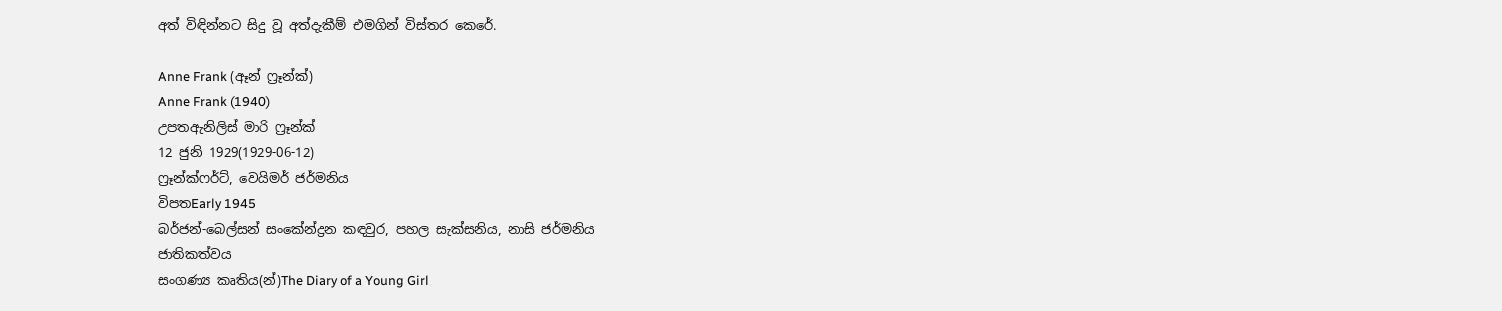අත් විඳින්නට සිදු වූ අත්දැකීම් එමගින් විස්තර කෙරේ.

Anne Frank (ඈන් ෆ්‍රෑන්ක්)
Anne Frank (1940)
උපතඇනිලිස් මාරි ෆ්‍රෑන්ක්
12 ජුනි 1929(1929-06-12)
ෆ්‍රෑන්ක්ෆර්ට්, වෙයිමර් ජර්මනිය
විපතEarly 1945
බර්ජන්-බෙල්සන් සංකේන්ද්‍රන කඳවුර, පහල සැක්සනිය, නාසි ජර්මනිය
ජාතිකත්වය
සංගණ්‍ය කෘතිය(න්)The Diary of a Young Girl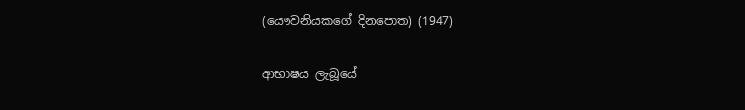(යෞවනියකගේ දිනපොත) (1947)

ආභාෂය ලැබූයේ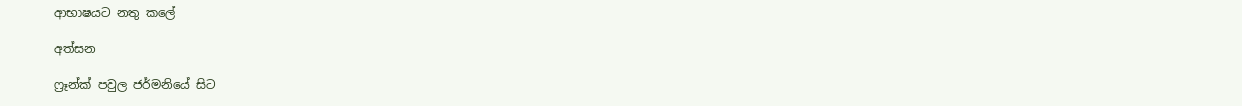ආභාෂයට නතු කලේ

අත්සන

ෆ්‍රෑන්ක් පවුල ජර්මනියේ සිට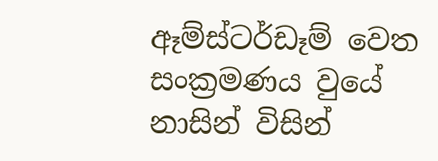ඈම්ස්ටර්ඩෑම් වෙත සංක්‍රමණය වුයේ නාසින් විසින්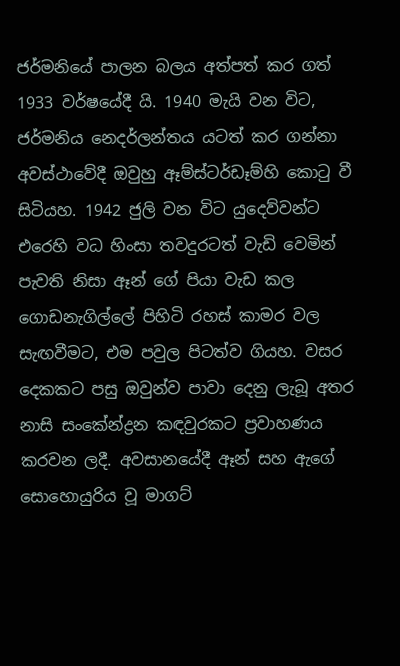ජර්මනියේ පාලන බලය අත්පත් කර ගත් 1933 වර්ෂයේදී යි. 1940 මැයි වන විට, ජර්මනිය නෙදර්ලන්තය යටත් කර ගන්නා අවස්ථාවේදී ඔවුහු ඈම්ස්ටර්ඩෑම්හි කොටු වී සිටියහ. 1942 ජුලි වන විට යුදෙව්වන්ට එරෙහි වධ හිංසා තවදුරටත් වැඩි වෙමින් පැවති නිසා ඈන් ගේ පියා වැඩ කල ගොඩනැගිල්ලේ පිහිටි රහස් කාමර වල සැඟවීමට, එම පවුල පිටත්ව ගියහ. වසර දෙකකට පසු ඔවුන්ව පාවා දෙනු ලැබූ අතර නාසි සංකේන්ද්‍රන කඳවුරකට ප්‍රවාහණය කරවන ලදී. අවසානයේදී ඈන් සහ ඇගේ සොහොයුරිය වූ මාගට්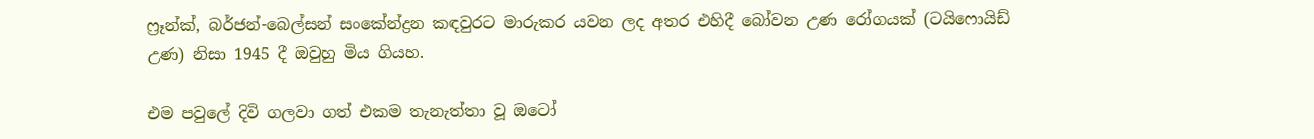ෆ්‍රෑන්ක්, බර්ජන්-බෙල්සන් සංකේන්ද්‍රන කඳවුරට මාරුකර යවන ලද අතර එහිදී බෝවන උණ රෝගයක් (ටයිෆොයිඩ් උණ) නිසා 1945 දී ඔවුහු මිය ගියහ.

එම පවුලේ දිවි ගලවා ගත් එකම තැනැත්තා වූ ඔටෝ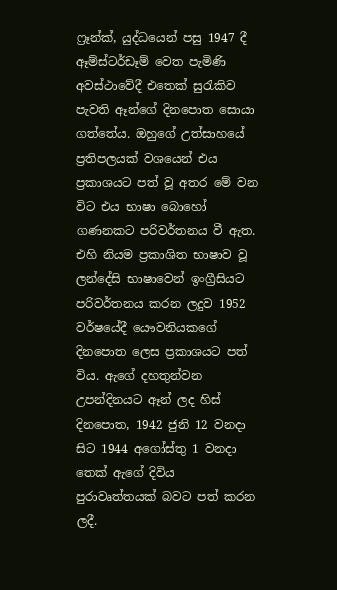ෆ්‍රෑන්ක්, යුද්ධයෙන් පසු 1947 දී ඈම්ස්ටර්ඩෑම් වෙත පැමිණි අවස්ථාවේදී එතෙක් සුරැකිව පැවති ඈන්ගේ දිනපොත සොයා ගත්තේය. ඔහුගේ උත්සාහයේ ප්‍රතිපලයක් වශයෙන් එය ප්‍රකාශයට පත් වූ අතර මේ වන විට එය භාෂා බොහෝ ගණනකට පරිවර්තනය වී ඇත. එහි නියම ප්‍රකාශිත භාෂාව වූ ලන්දේසි භාෂාවෙන් ඉංග්‍රීසියට පරිවර්තනය කරන ලදුව 1952 වර්ෂයේදී යෞවනියකගේ දිනපොත ලෙස ප්‍රකාශයට පත් විය. ඇගේ දහතුන්වන උපන්දිනයට ඈන් ලද හිස් දිනපොත, 1942 ජුනි 12 වනදා සිට 1944 අගෝස්තු 1 වනදා තෙක් ඇගේ දිවිය පුරාවෘත්තයක් බවට පත් කරන ලදී.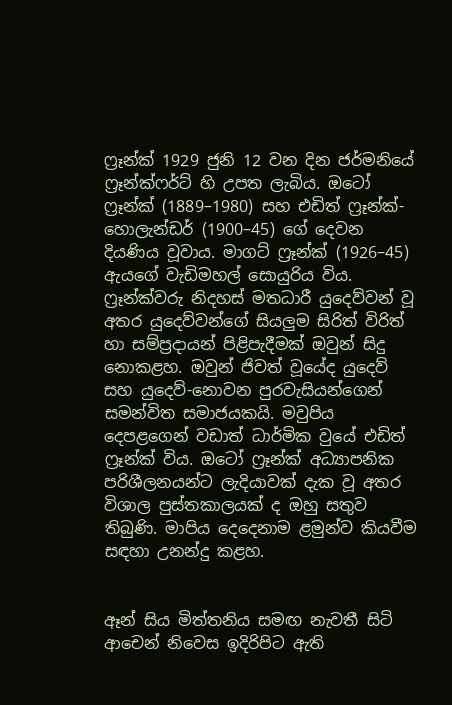ෆ්‍රෑන්ක් 1929 ජුනි 12 වන දින ජර්මනියේ ෆ්‍රෑන්ක්ෆර්ට් හි උපත ලැබිය. ඔටෝ ෆ්‍රෑන්ක් (1889–1980) සහ එඩිත් ෆ්‍රෑන්ක්-හොලැන්ඩර් (1900–45) ගේ දෙවන දියණිය වූවාය. මාගට් ෆ්‍රෑන්ක් (1926–45) ඇයගේ වැඩිමහල් සොයුරිය විය. ෆ්‍රෑන්ක්වරු නිදහස් මතධාරී යුදෙව්වන් වූ අතර යුදෙව්වන්ගේ සියලුම සිරිත් විරිත් හා සම්ප්‍රදායන් පිළිපැදීමක් ඔවුන් සිදු නොකළහ. ඔවුන් ජිවත් වූයේද යුදෙව් සහ යුදෙව්-නොවන පුරවැසියන්ගෙන් සමන්විත සමාජයකයි. මවුපිය දෙපළගෙන් වඩාත් ධාර්මික වුයේ එඩිත් ෆ්‍රෑන්ක් විය. ඔටෝ ෆ්‍රෑන්ක් අධ්‍යාපනික පරිශීලනයන්ට ලැදියාවක් දැක වූ අතර විශාල පුස්තකාලයක් ද ඔහු සතුව තිබුණි. මාපිය දෙදෙනාම ළමුන්ව කියවීම සඳහා උනන්දු කළහ.


ඈන් සිය මිත්තනිය සමඟ නැවතී සිටි ආචෙන් නිවෙස ඉදිරිපිට ඇති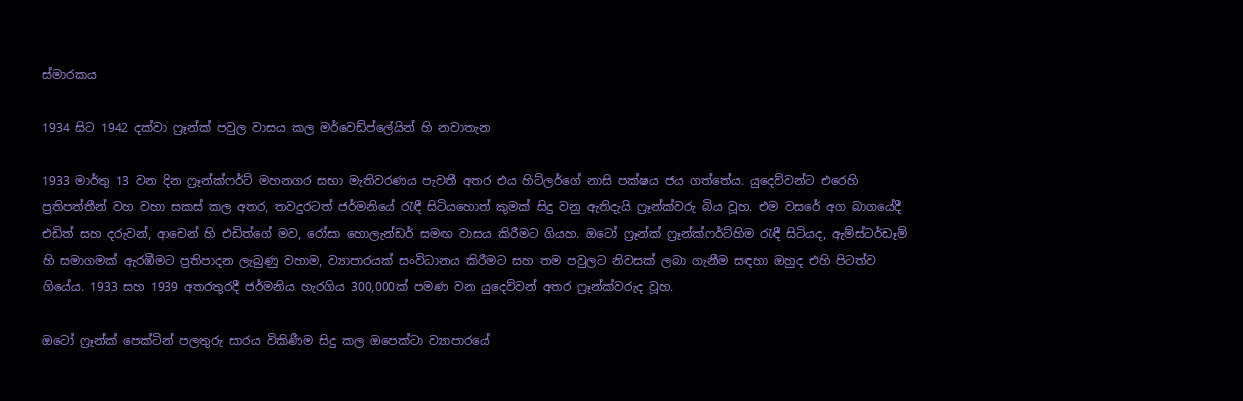ස්මාරකය

1934 සිට 1942 දක්වා ෆ්‍රෑන්ක් පවුල වාසය කල මර්වෙඩ්ප්ලේයින් හි නවාතැන

1933 මාර්තු 13 වන දින ෆ්‍රෑන්ක්ෆර්ට් මහනගර සභා මැතිවරණය පැවතී අතර එය හිට්ලර්ගේ නාසි පක්ෂය ජය ගත්තේය. යුදෙව්වන්ට එරෙහි ප්‍රතිපත්තීන් වහ වහා සකස් කල අතර, තවදුරටත් ජර්මනියේ රැඳී සිටියහොත් කුමක් සිදු වනු ඇතිදැයි ෆ්‍රෑන්ක්වරු බිය වූහ. එම වසරේ අග බාගයේදී එඩිත් සහ දරුවන්, ආචෙන් හි එඩිත්ගේ මව, රෝසා හොලැන්ඩර් සමඟ වාසය කිරීමට ගියහ. ඔටෝ ෆ්‍රෑන්ක් ෆ්‍රෑන්ක්ෆර්ට්හිම රැඳී සිටියද, ඇම්ස්ටර්ඩෑම් හි සමාගමක් ඇරඹීමට ප්‍රතිපාදන ලැබුණු වහාම, ව්‍යාපාරයක් සංවිධානය කිරීමට සහ තම පවුලට නිවසක් ලබා ගැනීම සඳහා ඔහුද එහි පිටත්ව ගියේය. 1933 සහ 1939 අතරතුරදී ජර්මනිය හැරගිය 300,000ක් පමණ වන යුදෙව්වන් අතර ෆ්‍රෑන්ක්වරුද වූහ.

ඔටෝ ෆ්‍රෑන්ක් පෙක්ටින් පලතුරු සාරය විකිණීම සිදු කල ඔපෙක්ටා ව්‍යාපාරයේ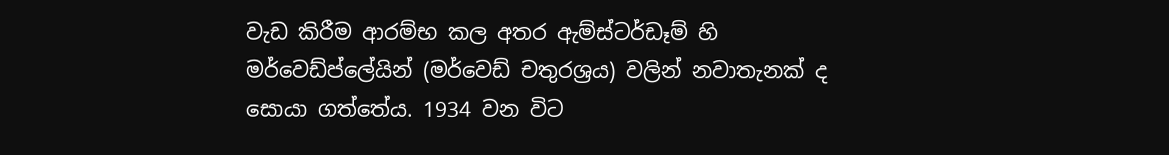වැඩ කිරීම ආරම්භ කල අතර ඇම්ස්ටර්ඩෑම් හි මර්වෙඩ්ප්ලේයින් (මර්වෙඩ් චතුරශ්‍රය) වලින් නවාතැනක් ද සොයා ගත්තේය. 1934 වන විට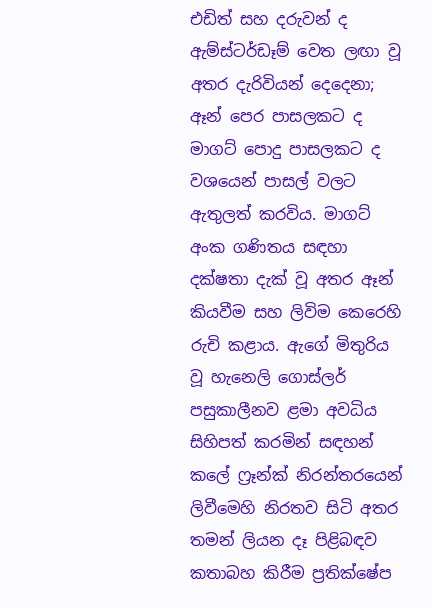එඩිත් සහ දරුවන් ද ඇම්ස්ටර්ඩෑම් වෙත ලඟා වූ අතර දැරිවියන් දෙදෙනා; ඈන් පෙර පාසලකට ද මාගට් පොදු පාසලකට ද වශයෙන් පාසල් වලට ඇතුලත් කරවිය. මාගට් අංක ගණිතය සඳහා දක්ෂතා දැක් වූ අතර ඈන් කියවීම සහ ලිවිම කෙරෙහි රුචි කළාය. ඇගේ මිතුරිය වූ හැනෙලි ගොස්ලර් පසුකාලීනව ළමා අවධිය සිහිපත් කරමින් සඳහන් කලේ ෆ්‍රෑන්ක් නිරන්තරයෙන් ලිවීමෙහි නිරතව සිටි අතර තමන් ලියන දෑ පිළිබඳව කතාබහ කිරීම ප්‍රතික්ෂේප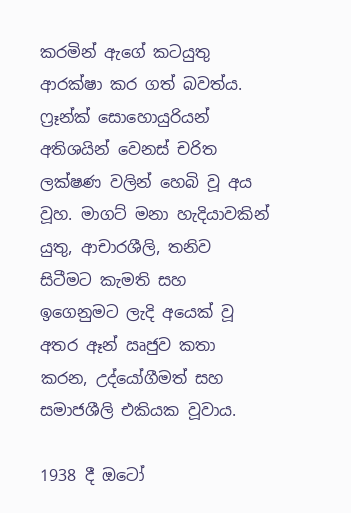කරමින් ඇගේ කටයුතු ආරක්ෂා කර ගත් බවත්ය. ෆ්‍රෑන්ක් සොහොයුරියන් අතිශයින් වෙනස් චරිත ලක්ෂණ වලින් හෙබි වූ අය වූහ. මාගට් මනා හැදියාවකින් යුතු, ආචාරශීලි, තනිව සිටීමට කැමති සහ ඉගෙනුමට ලැදි අයෙක් වූ අතර ඈන් ඍජුව කතා කරන, උද්යෝගීමත් සහ සමාජශීලි එකියක වූවාය.

1938 දී ඔටෝ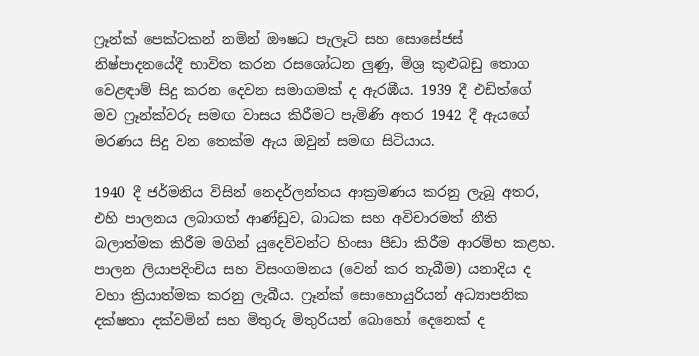ෆ්‍රෑන්ක් පෙක්ටකන් නමින් ඖෂධ පැලෑටි සහ සොසේජස් නිෂ්පාදනයේදී භාවිත කරන රසශෝධන ලුණු, මිශ්‍ර කුළුබඩු තොග වෙළඳාම් සිදු කරන දෙවන සමාගමක් ද ඇරඹීය. 1939 දී එඩිත්ගේ මව ෆ්‍රෑන්ක්වරු සමඟ වාසය කිරීමට පැමිණි අතර 1942 දී ඇයගේ මරණය සිදු වන තෙක්ම ඇය ඔවුන් සමඟ සිටියාය.

1940 දී ජර්මනිය විසින් නෙදර්ලන්තය ආක්‍රමණය කරනු ලැබූ අතර, එහි පාලනය ලබාගත් ආණ්ඩුව, බාධක සහ අවිචාරමත් නීති බලාත්මක කිරීම මගින් යුදෙව්වන්ට හිංසා පීඩා කිරීම ආරම්භ කළහ. පාලන ලියාපදිංචිය සහ විසංගමනය (වෙන් කර තැබීම) යනාදිය ද වහා ක්‍රියාත්මක කරනු ලැබීය. ෆ්‍රෑන්ක් සොහොයුරියන් අධ්‍යාපනික දක්ෂතා දක්වමින් සහ මිතුරු මිතුරියන් බොහෝ දෙනෙක් ද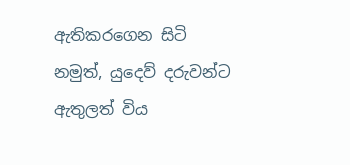ඇතිකරගෙන සිටි නමුත්, යුදෙව් දරුවන්ට ඇතුලත් විය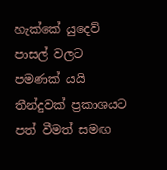හැක්කේ යුදෙව් පාසල් වලට පමණක් යයි තීන්දුවක් ප්‍රකාශයට පත් වීමත් සමඟ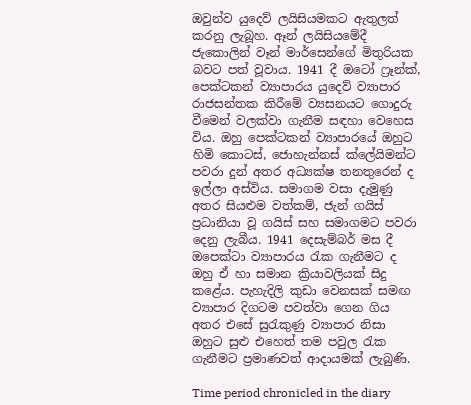ඔවුන්ව යුදෙව් ලයිසියමකට ඇතුලත් කරනු ලැබූහ. ඈන් ලයිසියමේදී ජැකොලින් වෑන් මාර්සෙන්ගේ මිතුරියක බවට පත් වූවාය. 1941 දී ඔටෝ ෆ්‍රෑන්ක්, පෙක්ටකන් ව්‍යාපාරය යුදෙව් ව්‍යාපාර රාජසන්තක කිරීමේ ව්‍යසනයට ගොදුරු වීමෙන් වලක්වා ගැනීම සඳහා වෙහෙස විය. ඔහු පෙක්ටකන් ව්‍යාපාරයේ ඔහුට හිමි කොටස්, ජොහැන්නස් ක්ලේයිමන්ට පවරා දුන් අතර අධ්‍යක්ෂ තනතුරෙන් ද ඉල්ලා අස්විය. සමාගම වසා දැමුණු අතර සියළුම වත්කම්, ජැන් ගයිස් ප්‍රධානියා වූ ගයිස් සහ සමාගමට පවරා දෙනු ලැබීය. 1941 දෙසැම්බර් මස දී ඔපෙක්ටා ව්‍යාපාරය රැක ගැනීමට ද ඔහු ඒ හා සමාන ක්‍රියාවලියක් සිදු කළේය. පැහැදිලි කුඩා වෙනසක් සමඟ ව්‍යාපාර දිගටම පවත්වා ගෙන ගිය අතර එසේ සුරැකුණු ව්‍යාපාර නිසා ඔහුට සුළු එහෙත් තම පවුල රැක ගැනීමට ප්‍රමාණවත් ආදායමක් ලැබුණි.

Time period chronicled in the diary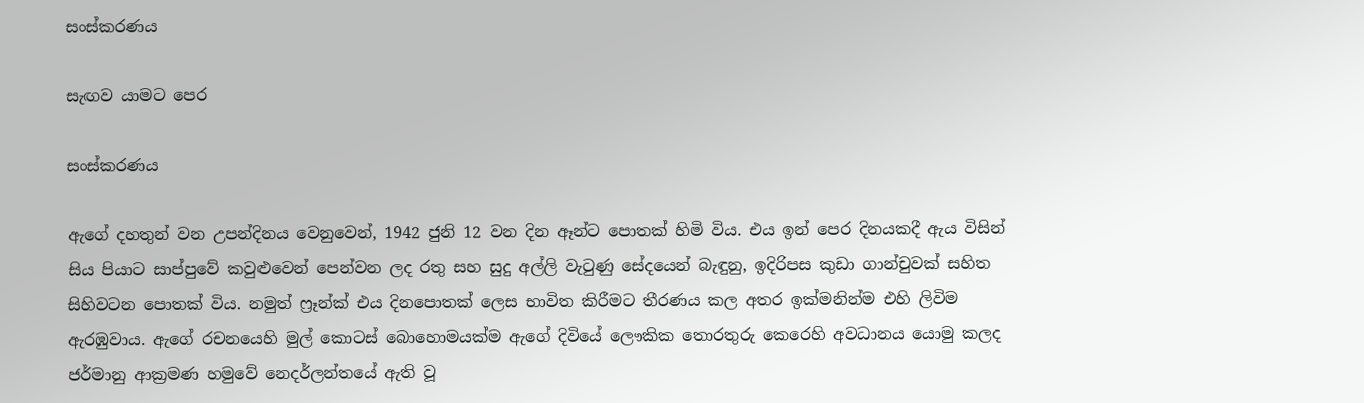සංස්කරණය

සැඟව යාමට පෙර

සංස්කරණය

ඇගේ දහතුන් වන උපන්දිනය වෙනුවෙන්, 1942 ජුනි 12 වන දින ඈන්ට පොතක් හිමි විය. එය ඉන් පෙර දිනයකදී ඇය විසින් සිය පියාට සාප්පුවේ කවුළුවෙන් පෙන්වන ලද රතු සහ සුදු අල්ලි වැටුණු සේදයෙන් බැඳුනු, ඉදිරිපස කුඩා ගාන්චුවක් සහිත සිහිවටන පොතක් විය. නමුත් ෆ්‍රෑන්ක් එය දිනපොතක් ලෙස භාවිත කිරීමට තීරණය කල අතර ඉක්මනින්ම එහි ලිවිම ඇරඹුවාය. ඇගේ රචනයෙහි මුල් කොටස් බොහොමයක්ම ඇගේ දිවියේ ලෞකික තොරතුරු කෙරෙහි අවධානය යොමු කලද ජර්මානු ආක්‍රමණ හමුවේ නෙදර්ලන්තයේ ඇති වූ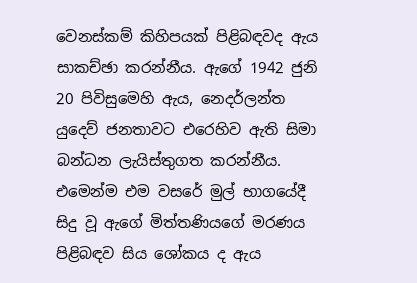වෙනස්කම් කිහිපයක් පිළිබඳවද ඇය සාකච්ඡා කරන්නීය. ඇගේ 1942 ජුනි 20 පිවිසුමෙහි ඇය, නෙදර්ලන්ත යුදෙව් ජනතාවට එරෙහිව ඇති සිමා බන්ධන ලැයිස්තුගත කරන්නීය. එමෙන්ම එම වසරේ මුල් භාගයේදී සිදු වූ ඇගේ මිත්තණියගේ මරණය පිළිබඳව සිය ශෝකය ද ඇය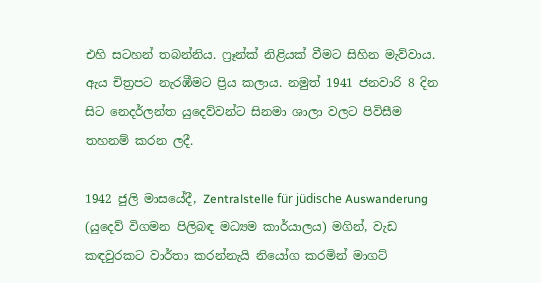එහි සටහන් තබන්නිය. ෆ්‍රෑන්ක් නිළියක් වීමට සිහින මැව්වාය. ඇය චිත්‍රපට නැරඹීමට ප්‍රිය කලාය. නමුත් 1941 ජනවාරි 8 දින සිට නෙදර්ලන්ත යුදෙව්වන්ට සිනමා ශාලා වලට පිවිසීම තහනම් කරන ලදී.

1942 ජුලි මාසයේදී, Zentralstelle für jüdische Auswanderung (යුදෙව් විගමන පිලිබඳ මධ්‍යම කාර්යාලය) මගින්, වැඩ කඳවුරකට වාර්තා කරන්නැයි නියෝග කරමින් මාගට්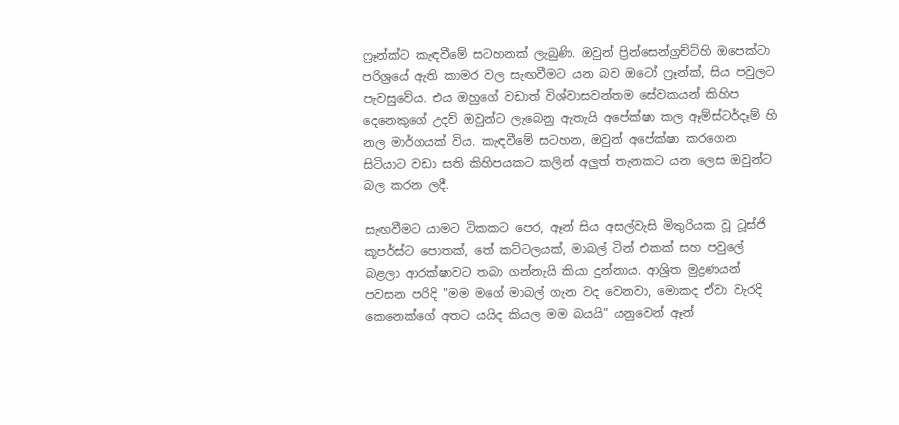ෆ්‍රෑන්ක්ට කැඳවීමේ සටහනක් ලැබුණි. ඔවුන් ප්‍රින්සෙන්ග්‍රච්ට්හි ඔපෙක්ටා පරිශ්‍රයේ ඇති කාමර වල සැඟවීමට යන බව ඔටෝ ෆ්‍රෑන්ක්, සිය පවුලට පැවසුවේය. එය ඔහුගේ වඩාත් විශ්වාසවන්තම සේවකයන් කිහිප දෙනෙකුගේ උදව් ඔවුන්ට ලැබෙනු ඇතැයි අපේක්ෂා කල ඈම්ස්ටර්දෑම් හි නල මාර්ගයක් විය. කැඳවීමේ සටහන, ඔවුන් අපේක්ෂා කරගෙන සිටියාට වඩා සති කිහිපයකට කලින් අලුත් තැනකට යන ලෙස ඔවුන්ට බල කරන ලදී.

සැඟවීමට යාමට ටිකකට පෙර, ඈන් සිය අසල්වැසි මිතුරියක වූ ටූස්ජි කූපර්ස්ට පොතක්, තේ කට්ටලයක්, මාබල් ටින් එකක් සහ පවුලේ බළලා ආරක්ෂාවට තබා ගන්නැයි කියා දුන්නාය. ආශ්‍රිත මුද්‍රණයන් පවසන පරිදි "මම මගේ මාබල් ගැන වද වෙනවා, මොකද ඒවා වැරදි කෙනෙක්ගේ අතට යයිද කියල මම බයයි" යනුවෙන් ඈන්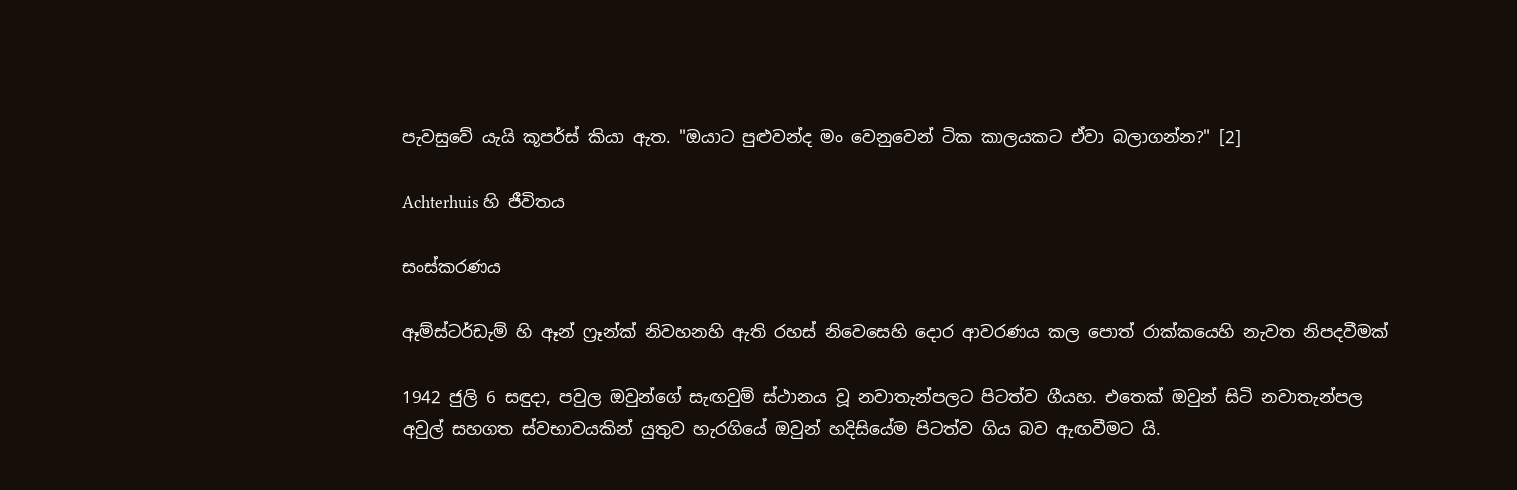පැවසුවේ යැයි කූපර්ස් කියා ඇත. "ඔයාට පුළුවන්ද මං වෙනුවෙන් ටික කාලයකට ඒවා බලාගන්න?" [2]

Achterhuis හි ජීවිතය

සංස්කරණය

ඈම්ස්ටර්ඩැම් හි ඈන් ෆ්‍රෑන්ක් නිවහනහි ඇති රහස් නිවෙසෙහි දොර ආවරණය කල පොත් රාක්කයෙහි නැවත නිපදවීමක්

1942 ජුලි 6 සඳුදා, පවුල ඔවුන්ගේ සැඟවුම් ස්ථානය වූ නවාතැන්පලට පිටත්ව ගීයහ. එතෙක් ඔවුන් සිටි නවාතැන්පල අවුල් සහගත ස්වභාවයකින් යුතුව හැරගියේ ඔවුන් හදිසියේම පිටත්ව ගිය බව ඇඟවීමට යි.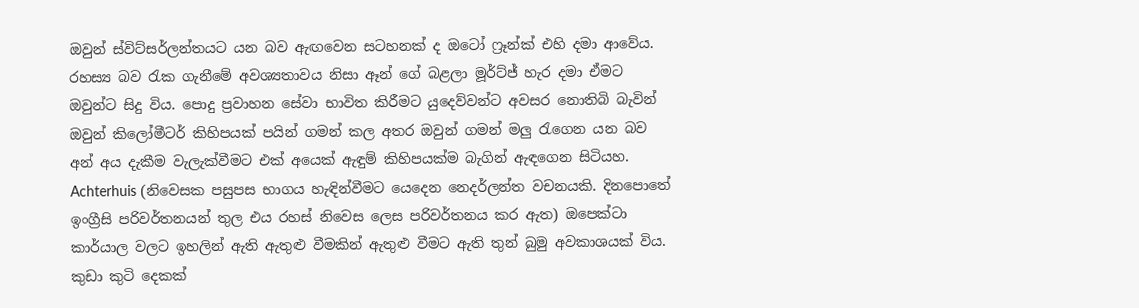ඔවුන් ස්විට්සර්ලන්තයට යන බව ඇඟවෙන සටහනක් ද ඔටෝ ෆ්‍රෑන්ක් එහි දමා ආවේය. රහස්‍ය බව රැක ගැනීමේ අවශ්‍යතාවය නිසා ඈන් ගේ බළලා මූර්ට්ජ් හැර දමා ඒමට ඔවුන්ට සිදු විය. පොදු ප්‍රවාහන සේවා භාවිත කිරීමට යුදෙව්වන්ට අවසර නොතිබි බැවින් ඔවුන් කිලෝමීටර් කිහිපයක් පයින් ගමන් කල අතර ඔවුන් ගමන් මලු රැගෙන යන බව අන් අය දැකීම වැලැක්වීමට එක් අයෙක් ඇඳුම් කිහිපයක්ම බැගින් ඇඳගෙන සිටියහ. Achterhuis (නිවෙසක පසුපස භාගය හැඳින්වීමට යෙදෙන නෙදර්ලන්ත වචනයකි. දිනපොතේ ඉංග්‍රීසි පරිවර්තනයන් තුල එය රහස් නිවෙස ලෙස පරිවර්තනය කර ඇත) ඔපෙක්ටා කාර්යාල වලට ඉහලින් ඇති ඇතුළු වීමකින් ඇතුළු වීමට ඇති තුන් බුමු අවකාශයක් විය. කුඩා කුටි දෙකක්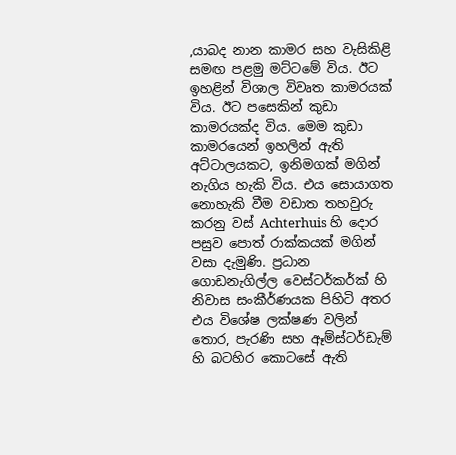,යාබද නාන කාමර සහ වැසිකිළි සමඟ පළමු මට්ටමේ විය. ඊට ඉහළින් විශාල විවෘත කාමරයක් විය. ඊට පසෙකින් කුඩා කාමරයක්ද විය. මෙම කුඩා කාමරයෙන් ඉහලින් ඇති අට්ටාලයකට, ඉනිමගක් මගින් නැගිය හැකි විය. එය සොයාගත නොහැකි වීම වඩාත තහවුරු කරනු වස් Achterhuis හි දොර පසුව පොත් රාක්කයක් මගින් වසා දැමුණි. ප්‍රධාන ගොඩනැගිල්ල වෙස්ටර්කර්ක් හි නිවාස සංකීර්ණයක පිහිටි අතර එය විශේෂ ලක්ෂණ වලින් තොර, පැරණි සහ ඈම්ස්ටර්ඩැම් හි බටහිර කොටසේ ඇති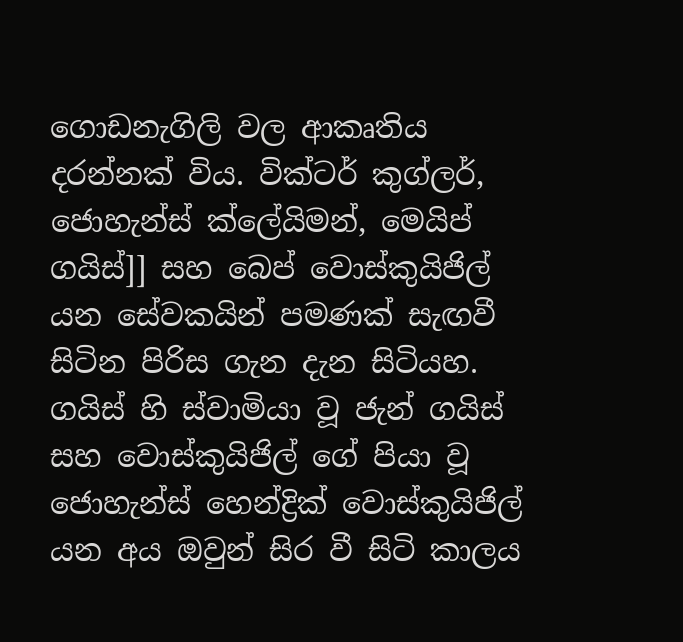ගොඩනැගිලි වල ආකෘතිය දරන්නක් විය. වික්ටර් කුග්ලර්, ජොහැන්ස් ක්ලේයිමන්, මෙයිප් ගයිස්]] සහ බෙප් වොස්කුයිජිල් යන සේවකයින් පමණක් සැඟවී සිටින පිරිස ගැන දැන සිටියහ. ගයිස් හි ස්වාමියා වූ ජැන් ගයිස් සහ වොස්කුයිජිල් ගේ පියා වූ ජොහැන්ස් හෙන්ද්‍රික් වොස්කුයිජිල් යන අය ඔවුන් සිර වී සිටි කාලය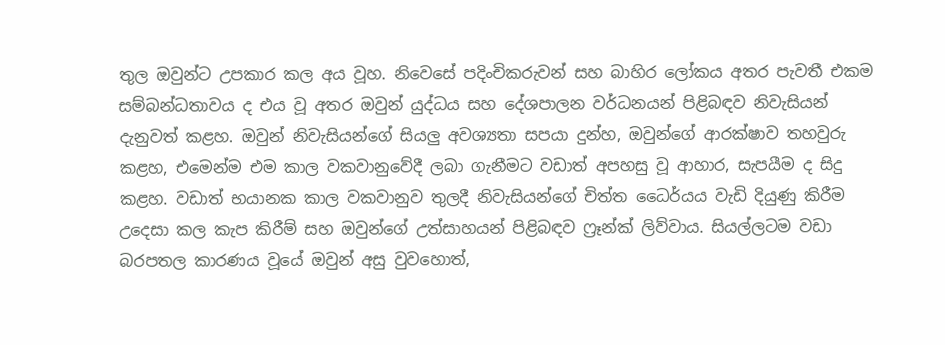තුල ඔවුන්ට උපකාර කල අය වූහ. නිවෙසේ පදිංචිකරුවන් සහ බාහිර ලෝකය අතර පැවතී එකම සම්බන්ධතාවය ද එය වූ අතර ඔවුන් යුද්ධය සහ දේශපාලන වර්ධනයන් පිළිබඳව නිවැසියන් දැනුවත් කළහ. ඔවුන් නිවැසියන්ගේ සියලු අවශ්‍යතා සපයා දුන්හ, ඔවුන්ගේ ආරක්ෂාව තහවුරු කළහ, එමෙන්ම එම කාල වකවානුවේදී ලබා ගැනීමට වඩාත් අපහසු වූ ආහාර, සැපයීම ද සිදු කළහ. වඩාත් භයානක කාල වකවානුව තුලදී නිවැසියන්ගේ චිත්ත ධෛර්යය වැඩි දියුණු කිරීම උදෙසා කල කැප කිරීම් සහ ඔවුන්ගේ උත්සාහයන් පිළිබඳව ෆ්‍රෑන්ක් ලිව්වාය. සියල්ලටම වඩා බරපතල කාරණය වූයේ ඔවුන් අසු වුවහොත්,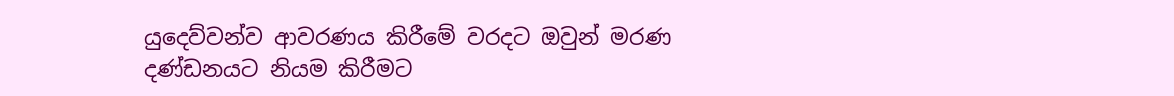යුදෙව්වන්ව ආවරණය කිරීමේ වරදට ඔවුන් මරණ දණ්ඩනයට නියම කිරීමට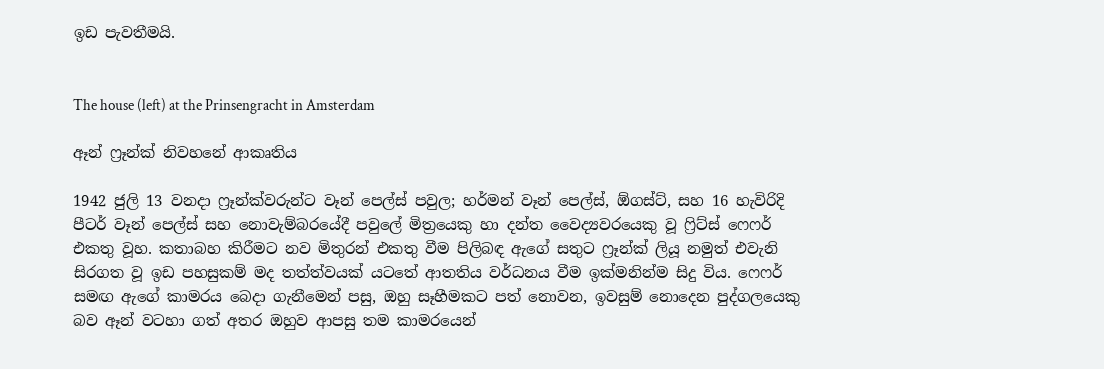ඉඩ පැවතීමයි.


The house (left) at the Prinsengracht in Amsterdam

ඈන් ෆ්‍රෑන්ක් නිවහනේ ආකෘතිය

1942 ජුලි 13 වනදා ෆ්‍රෑන්ක්වරුන්ට වෑන් පෙල්ස් පවුල; හර්මන් වෑන් පෙල්ස්, ඕගස්ට්, සහ 16 හැවිරිදි පීටර් වෑන් පෙල්ස් සහ නොවැම්බරයේදී පවුලේ මිත්‍රයෙකු හා දන්ත වෛද්‍යවරයෙකු වූ ෆ්‍රිට්ස් ෆෙෆර් එකතු වූහ. කතාබහ කිරීමට නව මිතුරන් එකතු වීම පිලිබඳ ඇගේ සතුට ෆ්‍රෑන්ක් ලියූ නමුත් එවැනි සිරගත වූ ඉඩ පහසුකම් මද තත්ත්වයක් යටතේ ආතතිය වර්ධනය වීම ඉක්මනින්ම සිදු විය. ෆෙෆර් සමඟ ඇගේ කාමරය බෙදා ගැනීමෙන් පසු, ඔහු සෑහීමකට පත් නොවන, ඉවසුම් නොදෙන පුද්ගලයෙකු බව ඈන් වටහා ගත් අතර ඔහුව ආපසු තම කාමරයෙන්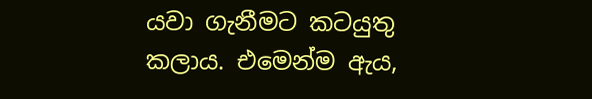යවා ගැනීමට කටයුතු කලාය. එමෙන්ම ඇය,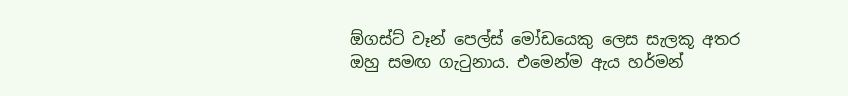ඕගස්ට් වෑන් පෙල්ස් මෝඩයෙකු ලෙස සැලකූ අතර ඔහු සමඟ ගැටුනාය. එමෙන්ම ඇය හර්මන්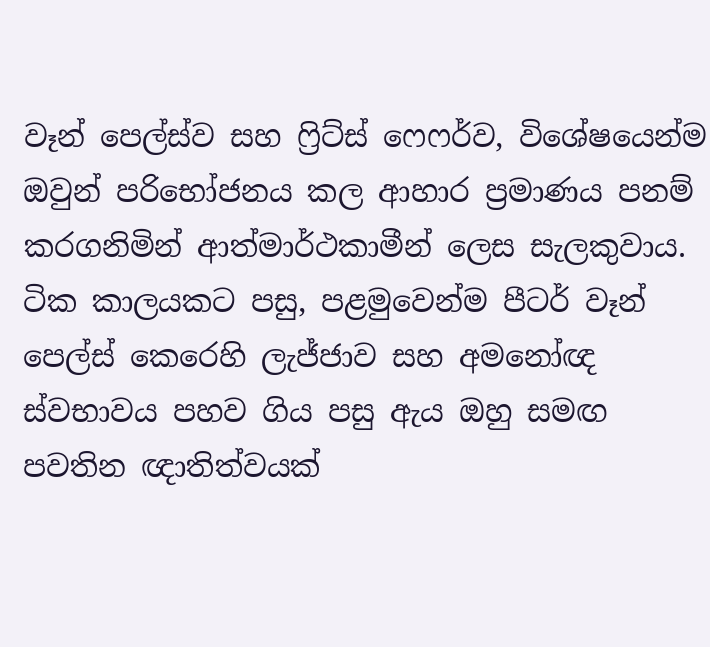වෑන් පෙල්ස්ව සහ ෆ්‍රිට්ස් ෆෙෆර්ව, විශේෂයෙන්ම ඔවුන් පරිභෝජනය කල ආහාර ප්‍රමාණය පනම් කරගනිමින් ආත්මාර්ථකාමීන් ලෙස සැලකුවාය. ටික කාලයකට පසු, පළමුවෙන්ම පීටර් වෑන් පෙල්ස් කෙරෙහි ලැජ්ජාව සහ අමනෝඥ ස්වභාවය පහව ගිය පසු ඇය ඔහු සමඟ පවතින ඥාතිත්වයක්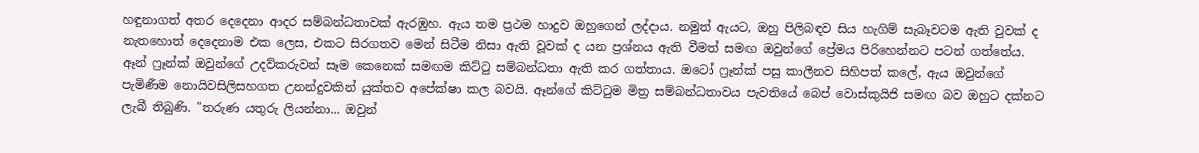හඳුනාගත් අතර දෙදෙනා ආදර සම්බන්ධතාවක් ඇරඹුහ. ඇය තම ප්‍රථම හාදුව ඔහුගෙන් ලද්දාය. නමුත් ඇයට, ඔහු පිලිබඳව සිය හැගිම් සැබෑවටම ඇති වුවක් ද නැතහොත් දෙදෙනාම එක ලෙස, එකට සිරගතව මෙන් සිටීම නිසා ඇති වූවක් ද යන ප්‍රශ්නය ඇති වීමත් සමඟ ඔවුන්ගේ ප්‍රේමය පිරිහෙන්නට පටන් ගත්තේය. ඈන් ෆ්‍රෑන්ක් ඔවුන්ගේ උදව්කරුවන් සෑම කෙනෙක් සමඟම කිට්ටු සම්බන්ධතා ඇති කර ගත්තාය. ඔටෝ ෆ්‍රෑන්ක් පසු කාලීනව සිහිපත් කලේ, ඇය ඔවුන්ගේ පැමිණීම නොයිවසිලිසහගත උනන්දුවකින් යුක්තව අපේක්ෂා කල බවයි. ඈන්ගේ කිට්ටුම මිත්‍ර සම්බන්ධතාවය පැවතියේ බෙප් වොස්කුයිජි සමඟ බව ඔහුට දක්නට ලැබී තිබුණි. "තරුණ යතුරු ලියන්නා... ඔවුන්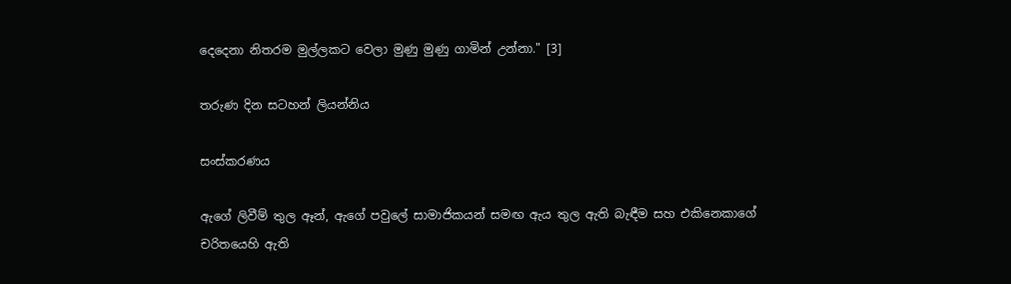දෙදෙනා නිතරම මුල්ලකට වෙලා මුණු මුණු ගාමින් උන්නා." [3]

තරුණ දින සටහන් ලියන්නිය

සංස්කරණය

ඇගේ ලිවීම් තුල ඈන්, ඇගේ පවුලේ සාමාජිකයන් සමඟ ඇය තුල ඇති බැඳීම සහ එකිනෙකාගේ චරිතයෙහි ඇති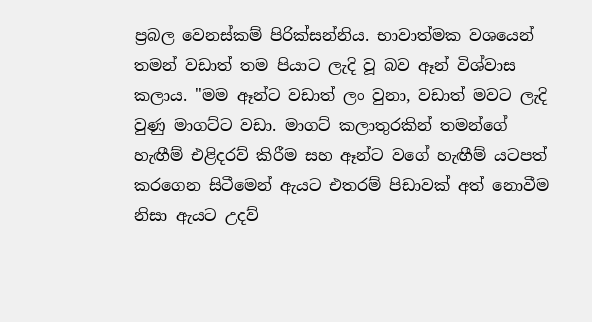ප්‍රබල වෙනස්කම් පිරික්සන්නිය. භාවාත්මක වශයෙන් තමන් වඩාත් තම පියාට ලැදි වූ බව ඈන් විශ්වාස කලාය. "මම ඈන්ට වඩාත් ලං වුනා, වඩාත් මවට ලැදි වුණු මාගට්ට වඩා. මාගට් කලාතුරකින් තමන්ගේ හැඟීම් එළිදරව් කිරීම සහ ඈන්ට වගේ හැඟීම් යටපත් කරගෙන සිටීමෙන් ඇයට එතරම් පිඩාවක් අත් නොවීම නිසා ඇයට උදව්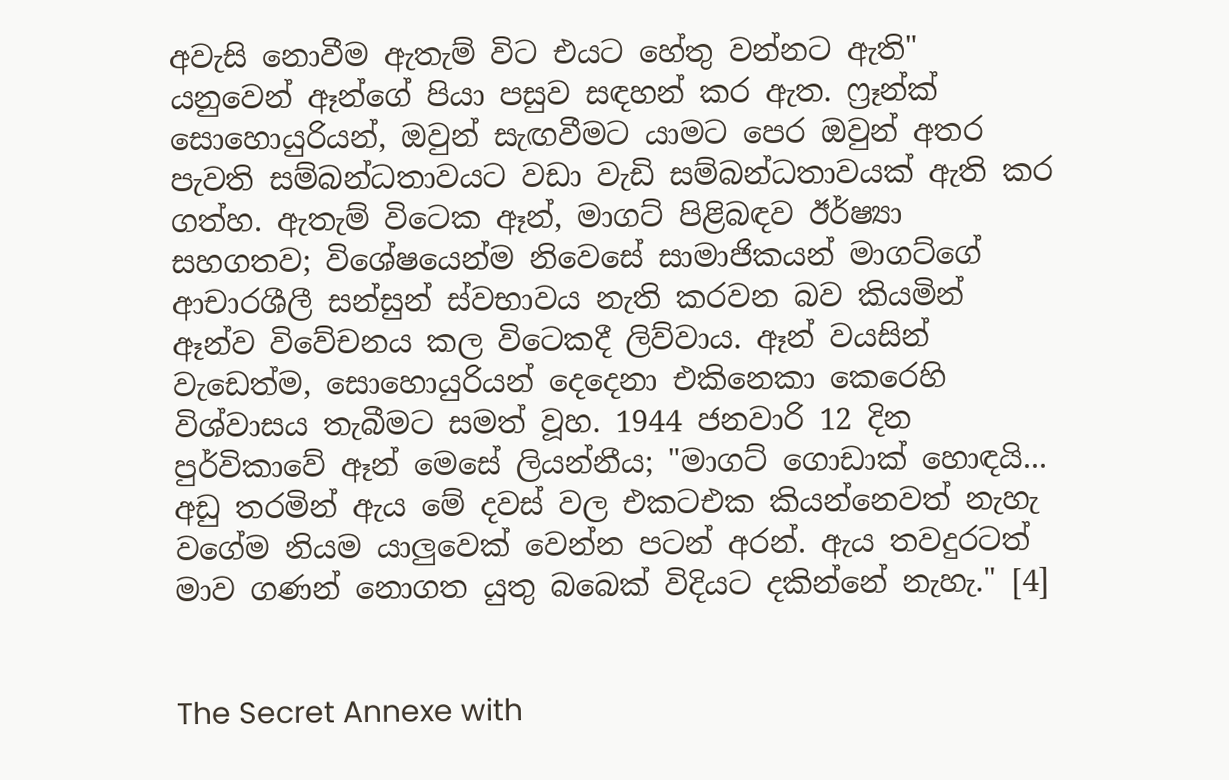අවැසි නොවීම ඇතැම් විට එයට හේතු වන්නට ඇති" යනුවෙන් ඈන්ගේ පියා පසුව සඳහන් කර ඇත. ෆ්‍රෑන්ක් සොහොයුරියන්, ඔවුන් සැඟවීමට යාමට පෙර ඔවුන් අතර පැවති සම්බන්ධතාවයට වඩා වැඩි සම්බන්ධතාවයක් ඇති කර ගත්හ. ඇතැම් විටෙක ඈන්, මාගට් පිළිබඳව ඊර්ෂ්‍යා සහගතව; විශේෂයෙන්ම නිවෙසේ සාමාජිකයන් මාගට්ගේ ආචාරශීලී සන්සුන් ස්වභාවය නැති කරවන බව කියමින් ඈන්ව විවේචනය කල විටෙකදී ලිව්වාය. ඈන් වයසින් වැඩෙත්ම, සොහොයුරියන් දෙදෙනා එකිනෙකා කෙරෙහි විශ්වාසය තැබීමට සමත් වූහ. 1944 ජනවාරි 12 දින පුර්විකාවේ ඈන් මෙසේ ලියන්නීය; "මාගට් ගොඩාක් හොඳයි... අඩු තරමින් ඇය මේ දවස් වල එකටඑක කියන්නෙවත් නැහැ වගේම නියම යාලුවෙක් වෙන්න පටන් අරන්. ඇය තවදුරටත් මාව ගණන් නොගත යුතු බබෙක් විදියට දකින්නේ නැහැ." [4]


The Secret Annexe with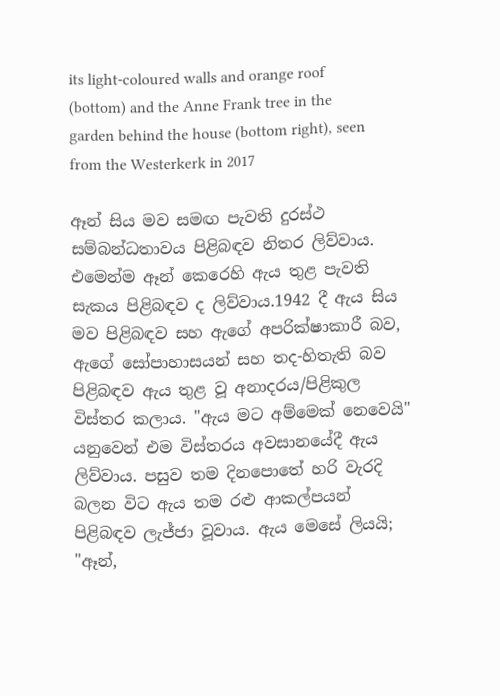its light-coloured walls and orange roof (bottom) and the Anne Frank tree in the garden behind the house (bottom right), seen from the Westerkerk in 2017

ඈන් සිය මව සමඟ පැවති දුරස්ථ සම්බන්ධතාවය පිළිබඳව නිතර ලිව්වාය. එමෙන්ම ඈන් කෙරෙහි ඇය තුළ පැවති සැකය පිළිබඳව ද ලිව්වාය.1942 දී ඇය සිය මව පිළිබඳව සහ ඇගේ අපරික්ෂාකාරී බව, ඇගේ සෝපාහාසයන් සහ තද-හිතැති බව පිළිබඳව ඇය තුළ වූ අනාදරය/පිළිකුල විස්තර කලාය. "ඇය මට අම්මෙක් නෙවෙයි" යනුවෙන් එම විස්තරය අවසානයේදී ඇය ලිව්වාය. පසුව තම දිනපොතේ හරි වැරදි බලන විට ඇය තම රළු ආකල්පයන් පිළිබඳව ලැජ්ජා වූවාය. ඇය මෙසේ ලියයි; "ඈන්,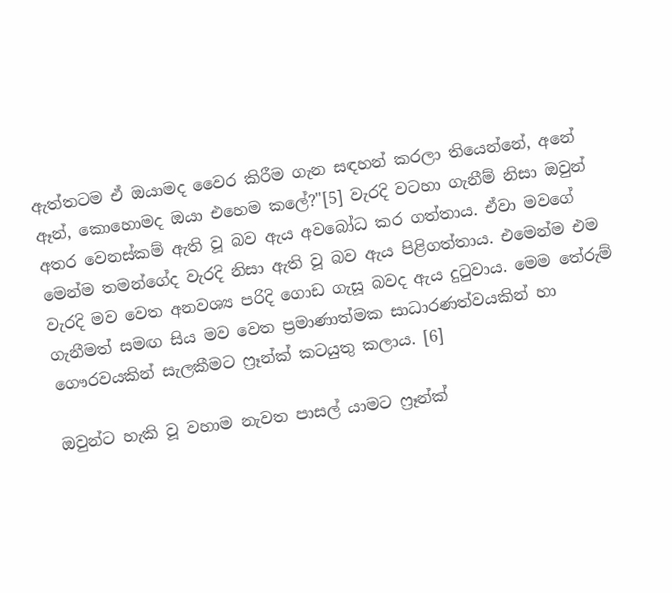ඇත්තටම ඒ ඔයාමද වෛර කිරීම ගැන සඳහන් කරලා තියෙන්නේ, අනේ ඈන්, කොහොමද ඔයා එහෙම කලේ?"[5] වැරදි වටහා ගැනීම් නිසා ඔවුන් අතර වෙනස්කම් ඇති වූ බව ඇය අවබෝධ කර ගත්තාය. ඒවා මවගේ මෙන්ම තමන්ගේද වැරදි නිසා ඇති වූ බව ඇය පිළිගත්තාය. එමෙන්ම එම වැරදි මව වෙත අනවශ්‍ය පරිදි ගොඩ ගැසූ බවද ඇය දුටුවාය. මෙම තේරුම් ගැනීමත් සමඟ සිය මව වෙත ප්‍රමාණාත්මක සාධාරණත්වයකින් හා ගෞරවයකින් සැලකීමට ෆ්‍රෑන්ක් කටයුතු කලාය. [6]

ඔවුන්ට හැකි වූ වහාම නැවත පාසල් යාමට ෆ්‍රෑන්ක්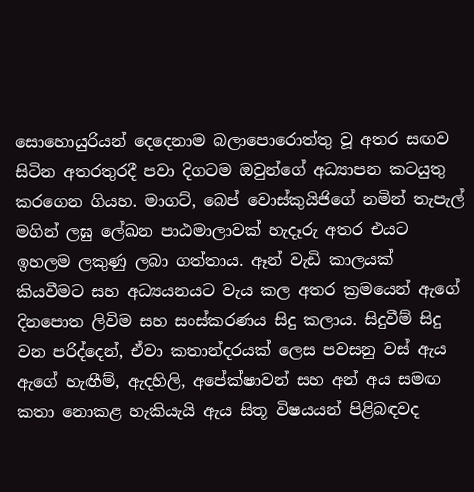සොහොයුරියන් දෙදෙනාම බලාපොරොත්තු වූ අතර සඟව සිටින අතරතුරදී පවා දිගටම ඔවුන්ගේ අධ්‍යාපන කටයුතු කරගෙන ගියහ. මාගට්, බෙප් වොස්කුයිජිගේ නමින් තැපැල් මගින් ලඝු ලේඛන පාඨමාලාවක් හැදෑරු අතර එයට ඉහලම ලකුණු ලබා ගත්තාය. ඈන් වැඩි කාලයක් කියවීමට සහ අධ්‍යයනයට වැය කල අතර ක්‍රමයෙන් ඇගේ දිනපොත ලිවිම සහ සංස්කරණය සිදු කලාය. සිදුවීම් සිදු වන පරිද්දෙන්, ඒවා කතාන්දරයක් ලෙස පවසනු වස් ඇය ඇගේ හැඟීම්, ඇදහිලි, අපේක්ෂාවන් සහ අන් අය සමඟ කතා නොකළ හැකියැයි ඇය සිතූ විෂයයන් පිළිබඳවද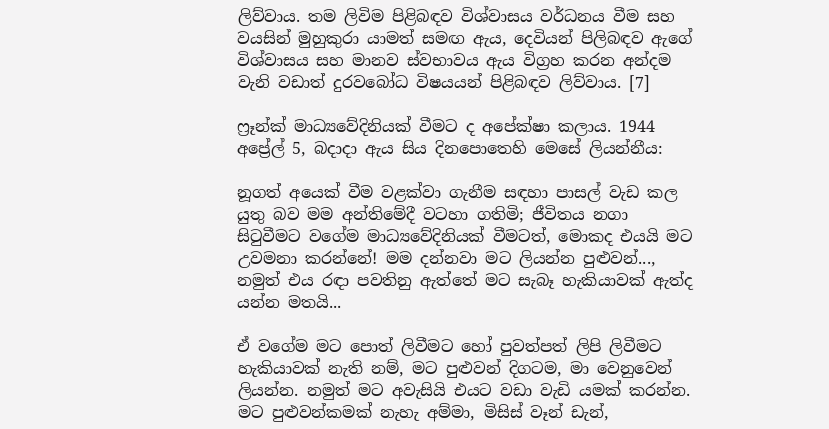ලිව්වාය. තම ලිවිම පිළිබඳව විශ්වාසය වර්ධනය වීම සහ වයසින් මුහුකුරා යාමත් සමඟ ඇය, දෙවියන් පිලිබඳව ඇගේ විශ්වාසය සහ මානව ස්වභාවය ඇය විග්‍රහ කරන අන්දම වැනි වඩාත් දුරවබෝධ විෂයයන් පිළිබඳව ලිව්වාය. [7]

ෆ්‍රෑන්ක් මාධ්‍යවේදිනියක් වීමට ද අපේක්ෂා කලාය. 1944 අප්‍රේල් 5, බදාදා ඇය සිය දිනපොතෙහි මෙසේ ලියන්නීය:

නූගත් අයෙක් වීම වළක්වා ගැනීම සඳහා පාසල් වැඩ කල යුතු බව මම අන්තිමේදී වටහා ගතිමි; ජීවිතය නගා සිටුවීමට වගේම මාධ්‍යවේදිනියක් වීමටත්, මොකද එයයි මට උවමනා කරන්නේ! මම දන්නවා මට ලියන්න පුළුවන්..., නමුත් එය රඳා පවතිනු ඇත්තේ මට සැබෑ හැකියාවක් ඇත්ද යන්න මතයි...

ඒ වගේම මට පොත් ලිවීමට හෝ පුවත්පත් ලිපි ලිවීමට හැකියාවක් නැති නම්, මට පුළුවන් දිගටම, මා වෙනුවෙන් ලියන්න. නමුත් මට අවැසියි එයට වඩා වැඩි යමක් කරන්න. මට පුළුවන්කමක් නැහැ අම්මා, මිසිස් වෑන් ඩැන්,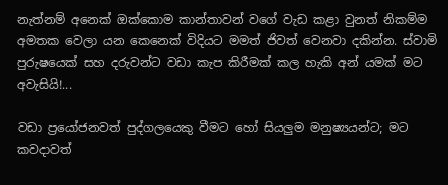නැත්නම් අනෙක් ඔක්කොම කාන්තාවන් වගේ වැඩ කළා වුනත් නිකම්ම අමතක වෙලා යන කෙනෙක් විදියට මමත් ජිවත් වෙනවා දකින්න. ස්වාමි පුරුෂයෙක් සහ දරුවන්ට වඩා කැප කිරීමක් කල හැකි අන් යමක් මට අවැසියි!...

වඩා ප්‍රයෝජනවත් පුද්ගලයෙකු වීමට හෝ සියලුම මනුෂ්‍යයන්ට; මට කවදාවත්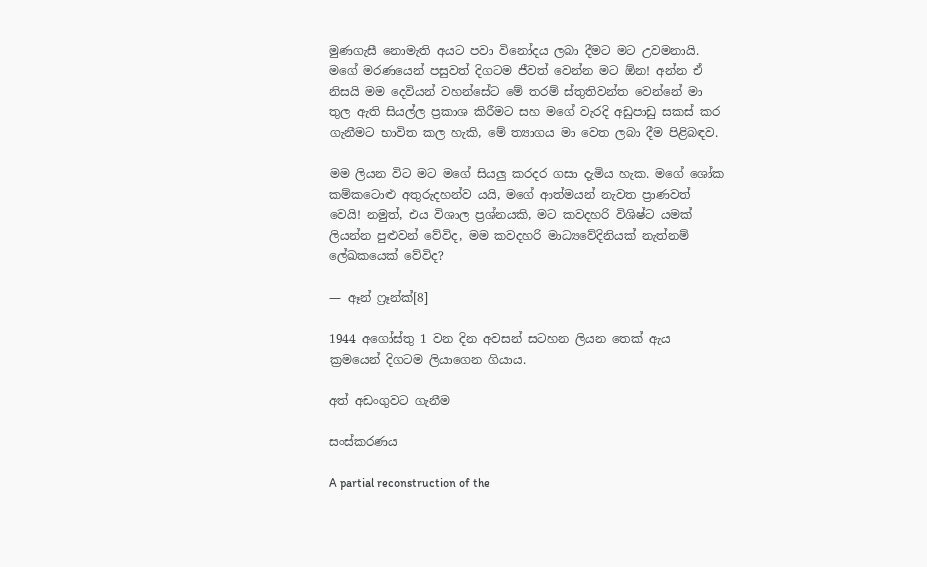මුණගැසී නොමැති අයට පවා විනෝදය ලබා දීමට මට උවමනායි. මගේ මරණයෙන් පසුවත් දිගටම ජීවත් වෙන්න මට ඕන! අන්න ඒ නිසයි මම දෙවියන් වහන්සේට මේ තරම් ස්තුතිවන්ත වෙන්නේ මා තුල ඇති සියල්ල ප්‍රකාශ කිරීමට සහ මගේ වැරදි අඩුපාඩු සකස් කර ගැනීමට භාවිත කල හැකි, මේ ත්‍යාගය මා වෙත ලබා දීම පිළිබඳව.

මම ලියන විට මට මගේ සියලු කරදර ගසා දැමිය හැක. මගේ ශෝක කම්කටොළු අතුරුදහන්ව යයි, මගේ ආත්මයන් නැවත ප්‍රාණවත් වෙයි! නමුත්, එය විශාල ප්‍රශ්නයකි, මට කවදහරි විශිෂ්ට යමක් ලියන්න පුළුවන් වේවිද, මම කවදහරි මාධ්‍යවේදිනියක් නැත්නම් ලේඛකයෙක් වේවිද?

— ඈන් ෆ්‍රෑන්ක්[8]

1944 අගෝස්තු 1 වන දින අවසන් සටහන ලියන තෙක් ඇය ක්‍රමයෙන් දිගටම ලියාගෙන ගියාය.

අත් අඩංගුවට ගැනීම

සංස්කරණය

A partial reconstruction of the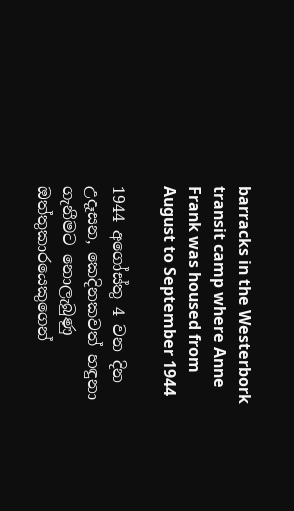barracks in the Westerbork transit camp where Anne Frank was housed from August to September 1944

1944 අගෝස්තු 4 වන දින උදෑසන, කෙදිනකවත් හඳුනා ගැනීමට නොලැබුණු ඔත්තුකාරයෙකුගෙන්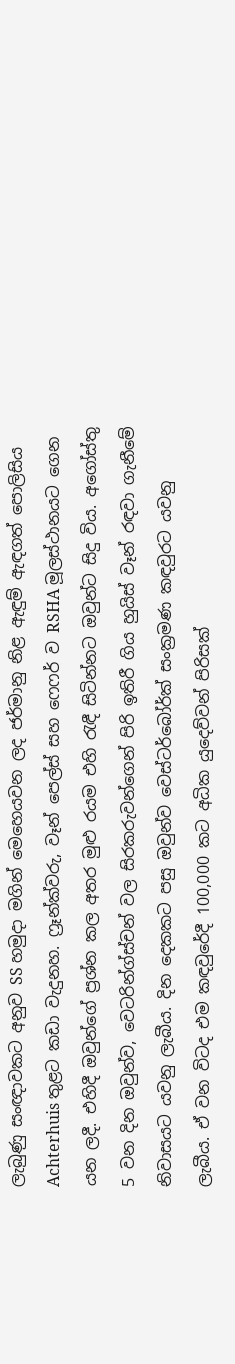ලැබුණු සංඥාවකට අනුව SS හමුදා මගින් මෙහෙයවන ලද ජර්මානු නිළ ඇඳුම් ඇඳගත් පොලිසිය Achterhuis තුළට කඩා වැදුනහ. ෆ්‍රෑන්ක්වරු, වෑන් පෙල්ස් සහ ෆෙෆර් ව RSHA මූලස්ථානයට ගෙන යන ලදී. එහිදී ඔවුන්ගේ ප්‍රශ්න කල අතර මුළු රයම එහි රැඳී සිටින්නට ඔවුන්ට සිදු විය. අගෝස්තු 5 වන දින ඔවුන්ව, වෙටරින්ග්ස්චන් වල සිරකරුවන්ගෙන් පිරි ඉතිරී ගිය හුයිස් වෑන් රඳවා ගැනීමේ නිවාසයට යවනු ලැබීය. දින දෙකකට පසු ඔවුන්ව වෙස්ටර්බෝර්ක් සංක්‍රමණ කඳවුරට යවනු ලැබීය. ඒ වන විටද එම කඳවුරේදී 100,000 කට අධික යුදෙව්වන් පිරිසක්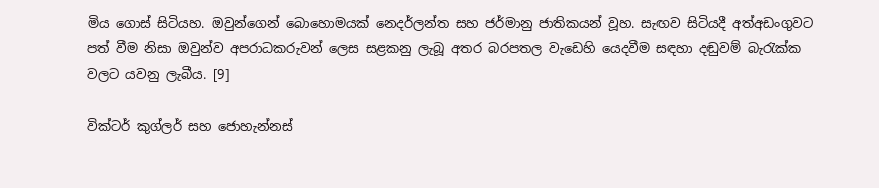මිය ගොස් සිටියහ. ඔවුන්ගෙන් බොහොමයක් නෙදර්ලන්ත සහ ජර්මානු ජාතිකයන් වූහ. සැඟව සිටියදී අත්අඩංගුවට පත් වීම නිසා ඔවුන්ව අපරාධකරුවන් ලෙස සළකනු ලැබූ අතර බරපතල වැඩෙහි යෙදවීම සඳහා දඬුවම් බැරැක්ක වලට යවනු ලැබීය. [9]

වික්ටර් කුග්ලර් සහ ජොහැන්නස්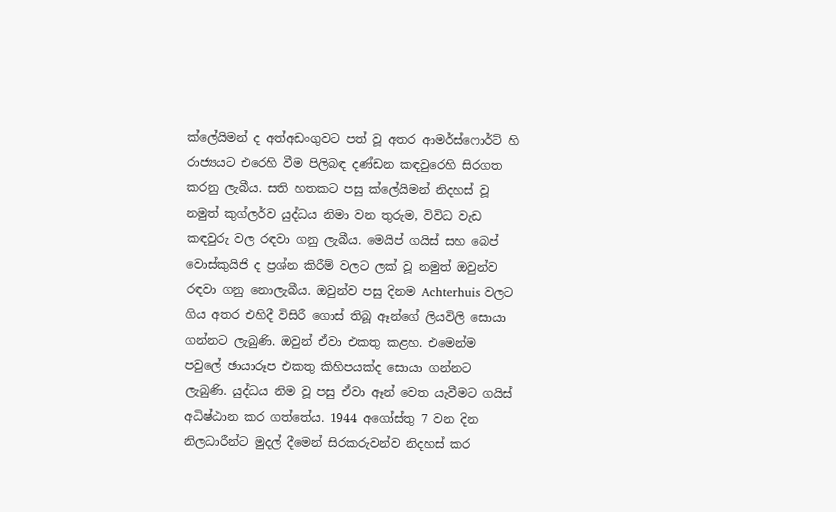ක්ලේයිමන් ද අත්අඩංගුවට පත් වූ අතර ආමර්ස්ෆොර්ට් හි රාජ්‍යයට එරෙහි වීම පිලිබඳ දණ්ඩන කඳවුරෙහි සිරගත කරනු ලැබීය. සති හතකට පසු ක්ලේයිමන් නිදහස් වූ නමුත් කුග්ලර්ව යුද්ධය නිමා වන තුරුම, විවිධ වැඩ කඳවුරු වල රඳවා ගනු ලැබීය. මෙයිප් ගයිස් සහ බෙප් වොස්කුයිජි ද ප්‍රශ්න කිරීම් වලට ලක් වූ නමුත් ඔවුන්ව රඳවා ගනු නොලැබීය. ඔවුන්ව පසු දිනම Achterhuis වලට ගිය අතර එහිදී විසිරී ගොස් තිබූ ඈන්ගේ ලියවිලි සොයා ගන්නට ලැබුණි. ඔවුන් ඒවා එකතු කළහ. එමෙන්ම පවුලේ ඡායාරූප එකතු කිහිපයක්ද සොයා ගන්නට ලැබුණි. යුද්ධය නිම වූ පසු ඒවා ඈන් වෙත යැවීමට ගයිස් අධිෂ්ඨාන කර ගත්තේය. 1944 අගෝස්තු 7 වන දින නිලධාරීන්ට මුදල් දීමෙන් සිරකරුවන්ව නිදහස් කර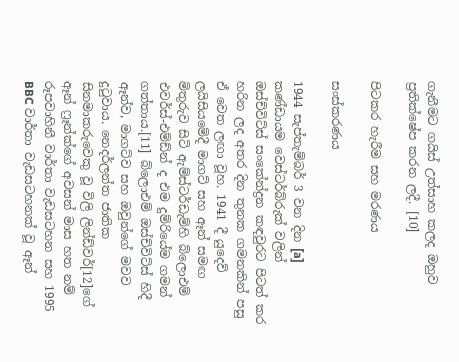ගැනීමට ගයිස් උත්සාහ කලද ඔහුව ප්‍රතික්ෂේප කරන ලදී. [10]

පිටකර හැරීම සහ මරණය

සංස්කරණය

1944 සැප්තැම්බර් 3 වන දින [a] කණ්ඩායම වෙස්ටර්බ්රුක් වලින් ඔස්ච්විට්ස් සංකේන්ද්‍රන කඳවුරට පිටත් කර හරින ලද අතර දින තුනක ගමනකින් පසු ඒ වෙත ලඟා වූහ. 1941 දී යුදෙව් ලයිසියමේදී මාගට් සහ ඈන් සමඟ මිතුරුව සිටි ඇම්ස්ටර්ඩැම්හි බ්ලොඑම් එවර්ස්-එම්ඩ්න් ද එම දුම්රියේම ගමන් ගත්තාය.[11] බ්ලොඑම් ඔස්ච්විට්ස් හිදී ඈන්ව, මාගට්ව සහ ඔවුන්ගේ මවව දුටුවාය. නෙදර්ලන්ත ජාතික සිනමාකරුවෙකු වූ විලි ලින්ඩ්වර්[12]ගේ ඈන් ෆ්‍රෑන්ක්ගේ අවසන් මාස හත නම් රූපවාහිනී වාර්තා වැඩසටහන සහ 1995 BBC වාර්තා වැඩසටහනක් වූ ඈන්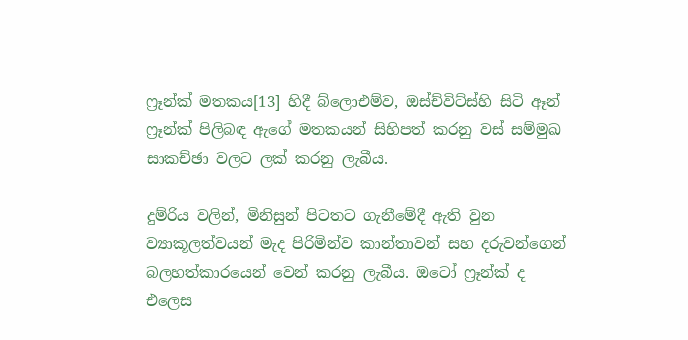ෆ්‍රෑන්ක් මතකය[13] හිදී බ්ලොඑම්ව, ඔස්ච්විට්ස්හි සිටි ඈන් ෆ්‍රෑන්ක් පිලිබඳ ඇගේ මතකයන් සිහිපත් කරනු වස් සම්මුඛ සාකච්ඡා වලට ලක් කරනු ලැබීය.

දුම්රිය වලින්, මිනිසුන් පිටතට ගැනීමේදී ඇති වුන ව්‍යාකූලත්වයන් මැද පිරිමින්ව කාන්තාවන් සහ දරුවන්ගෙන් බලහත්කාරයෙන් වෙන් කරනු ලැබීය. ඔටෝ ෆ්‍රෑන්ක් ද එලෙස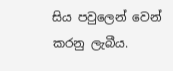සිය පවුලෙන් වෙන් කරනු ලැබීය.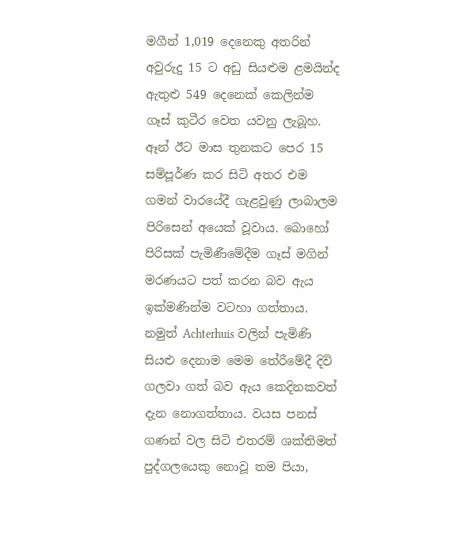මගීන් 1,019 දෙනෙකු අතරින් අවුරුදු 15 ට අඩු සියළුම ළමයින්ද ඇතුළු 549 දෙනෙක් කෙලින්ම ගෑස් කුටීර වෙත යවනු ලැබූහ. ඈන් ඊට මාස තුනකට පෙර 15 සම්පූර්ණ කර සිටි අතර එම ගමන් වාරයේදී ගැළවුණු ලාබාලම පිරිසෙන් අයෙක් වූවාය. බොහෝ පිරිසක් පැමිණීමේදීම ගෑස් මගින් මරණයට පත් කරන බව ඇය ඉක්මණින්ම වටහා ගත්තාය. නමුත් Achterhuis වලින් පැමිණි සියළු දෙනාම මෙම තේරීමේදී දිවි ගලවා ගත් බව ඇය කෙදිනකවත් දැන නොගත්තාය. වයස පනස් ගණන් වල සිටි එතරම් ශක්තිමත් පුද්ගලයෙකු නොවූ තම පියා,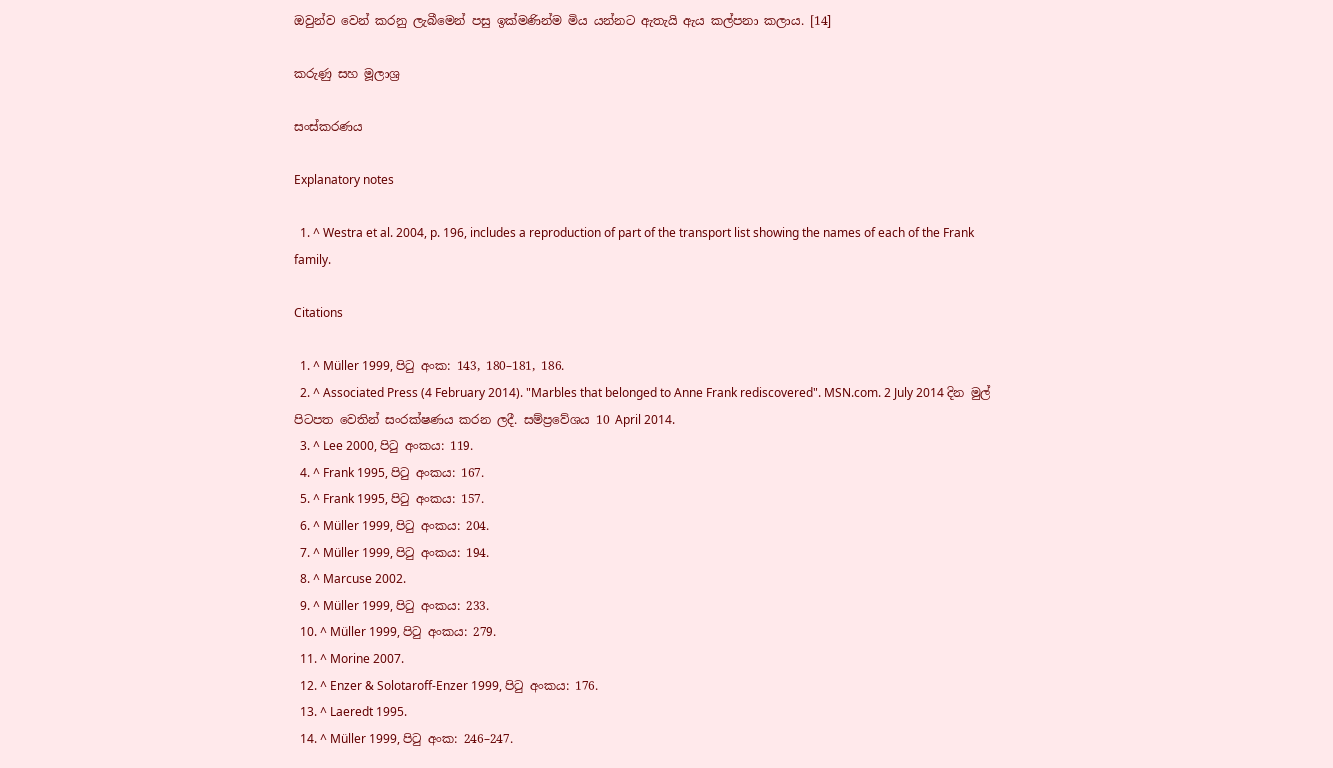ඔවුන්ව වෙන් කරනු ලැබීමෙන් පසු ඉක්මණින්ම මිය යන්නට ඇතැයි ඇය කල්පනා කලාය. [14]

කරුණු සහ මූලාශ්‍ර

සංස්කරණය

Explanatory notes

  1. ^ Westra et al. 2004, p. 196, includes a reproduction of part of the transport list showing the names of each of the Frank family.

Citations

  1. ^ Müller 1999, පිටු අංක: 143, 180–181, 186.
  2. ^ Associated Press (4 February 2014). "Marbles that belonged to Anne Frank rediscovered". MSN.com. 2 July 2014 දින මුල් පිටපත වෙතින් සංරක්ෂණය කරන ලදී. සම්ප්‍රවේශය 10 April 2014.
  3. ^ Lee 2000, පිටු අංකය: 119.
  4. ^ Frank 1995, පිටු අංකය: 167.
  5. ^ Frank 1995, පිටු අංකය: 157.
  6. ^ Müller 1999, පිටු අංකය: 204.
  7. ^ Müller 1999, පිටු අංකය: 194.
  8. ^ Marcuse 2002.
  9. ^ Müller 1999, පිටු අංකය: 233.
  10. ^ Müller 1999, පිටු අංකය: 279.
  11. ^ Morine 2007.
  12. ^ Enzer & Solotaroff-Enzer 1999, පිටු අංකය: 176.
  13. ^ Laeredt 1995.
  14. ^ Müller 1999, පිටු අංක: 246–247.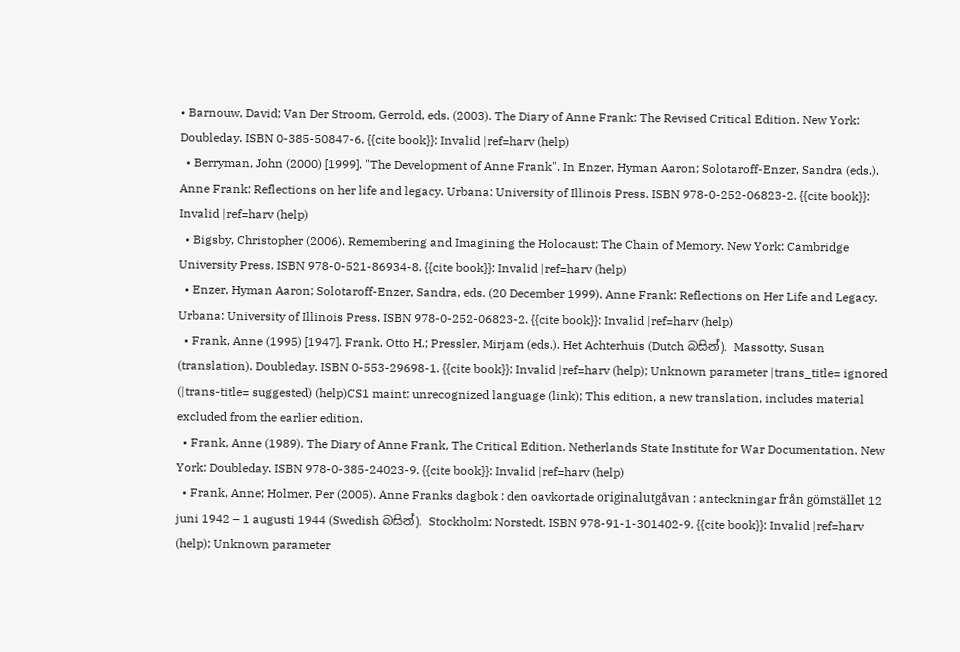• Barnouw, David; Van Der Stroom, Gerrold, eds. (2003). The Diary of Anne Frank: The Revised Critical Edition. New York: Doubleday. ISBN 0-385-50847-6. {{cite book}}: Invalid |ref=harv (help)
  • Berryman, John (2000) [1999]. "The Development of Anne Frank". In Enzer, Hyman Aaron; Solotaroff-Enzer, Sandra (eds.). Anne Frank: Reflections on her life and legacy. Urbana: University of Illinois Press. ISBN 978-0-252-06823-2. {{cite book}}: Invalid |ref=harv (help)
  • Bigsby, Christopher (2006). Remembering and Imagining the Holocaust: The Chain of Memory. New York: Cambridge University Press. ISBN 978-0-521-86934-8. {{cite book}}: Invalid |ref=harv (help)
  • Enzer, Hyman Aaron; Solotaroff-Enzer, Sandra, eds. (20 December 1999). Anne Frank: Reflections on Her Life and Legacy. Urbana: University of Illinois Press. ISBN 978-0-252-06823-2. {{cite book}}: Invalid |ref=harv (help)
  • Frank, Anne (1995) [1947]. Frank, Otto H.; Pressler, Mirjam (eds.). Het Achterhuis (Dutch බසින්). Massotty, Susan (translation). Doubleday. ISBN 0-553-29698-1. {{cite book}}: Invalid |ref=harv (help); Unknown parameter |trans_title= ignored (|trans-title= suggested) (help)CS1 maint: unrecognized language (link); This edition, a new translation, includes material excluded from the earlier edition.
  • Frank, Anne (1989). The Diary of Anne Frank, The Critical Edition. Netherlands State Institute for War Documentation. New York: Doubleday. ISBN 978-0-385-24023-9. {{cite book}}: Invalid |ref=harv (help)
  • Frank, Anne; Holmer, Per (2005). Anne Franks dagbok : den oavkortade originalutgåvan : anteckningar från gömstället 12 juni 1942 – 1 augusti 1944 (Swedish බසින්). Stockholm: Norstedt. ISBN 978-91-1-301402-9. {{cite book}}: Invalid |ref=harv (help); Unknown parameter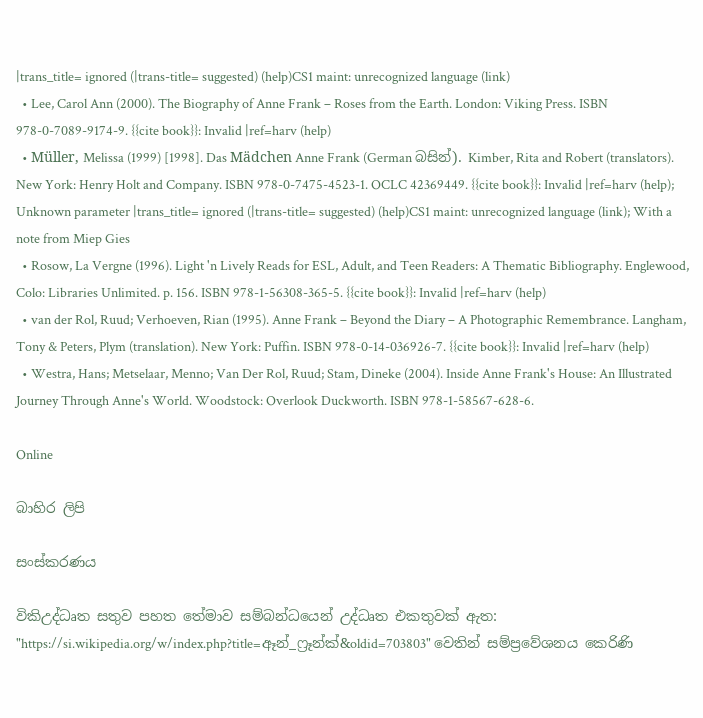|trans_title= ignored (|trans-title= suggested) (help)CS1 maint: unrecognized language (link)
  • Lee, Carol Ann (2000). The Biography of Anne Frank – Roses from the Earth. London: Viking Press. ISBN 978-0-7089-9174-9. {{cite book}}: Invalid |ref=harv (help)
  • Müller, Melissa (1999) [1998]. Das Mädchen Anne Frank (German බසින්). Kimber, Rita and Robert (translators). New York: Henry Holt and Company. ISBN 978-0-7475-4523-1. OCLC 42369449. {{cite book}}: Invalid |ref=harv (help); Unknown parameter |trans_title= ignored (|trans-title= suggested) (help)CS1 maint: unrecognized language (link); With a note from Miep Gies
  • Rosow, La Vergne (1996). Light 'n Lively Reads for ESL, Adult, and Teen Readers: A Thematic Bibliography. Englewood, Colo: Libraries Unlimited. p. 156. ISBN 978-1-56308-365-5. {{cite book}}: Invalid |ref=harv (help)
  • van der Rol, Ruud; Verhoeven, Rian (1995). Anne Frank – Beyond the Diary – A Photographic Remembrance. Langham, Tony & Peters, Plym (translation). New York: Puffin. ISBN 978-0-14-036926-7. {{cite book}}: Invalid |ref=harv (help)
  • Westra, Hans; Metselaar, Menno; Van Der Rol, Ruud; Stam, Dineke (2004). Inside Anne Frank's House: An Illustrated Journey Through Anne's World. Woodstock: Overlook Duckworth. ISBN 978-1-58567-628-6.

Online

බාහිර ලිපි

සංස්කරණය

විකිඋද්ධෘත සතුව පහත තේමාව සම්බන්ධයෙන් උද්ධෘත එකතුවක් ඇත:
"https://si.wikipedia.org/w/index.php?title=ඈන්_ෆ්‍රෑන්ක්&oldid=703803" වෙතින් සම්ප්‍රවේශනය කෙරිණි